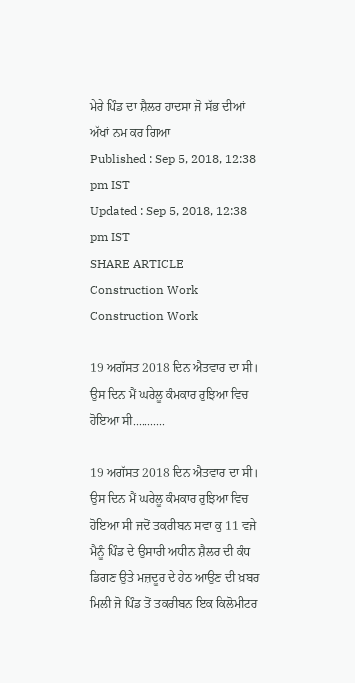ਮੇਰੇ ਪਿੰਡ ਦਾ ਸ਼ੈਲਰ ਹਾਦਸਾ ਜੋ ਸੱਭ ਦੀਆਂ ਅੱਖਾਂ ਨਮ ਕਰ ਗਿਆ
Published : Sep 5, 2018, 12:38 pm IST
Updated : Sep 5, 2018, 12:38 pm IST
SHARE ARTICLE
Construction Work
Construction Work

19 ਅਗੱਸਤ 2018 ਦਿਨ ਐਤਵਾਰ ਦਾ ਸੀ। ਉਸ ਦਿਨ ਮੈਂ ਘਰੇਲੂ ਕੰਮਕਾਰ ਰੁਝਿਆ ਵਿਚ ਹੋਇਆ ਸੀ...........

19 ਅਗੱਸਤ 2018 ਦਿਨ ਐਤਵਾਰ ਦਾ ਸੀ। ਉਸ ਦਿਨ ਮੈਂ ਘਰੇਲੂ ਕੰਮਕਾਰ ਰੁਝਿਆ ਵਿਚ ਹੋਇਆ ਸੀ ਜਦੋਂ ਤਕਰੀਬਨ ਸਵਾ ਕੁ 11 ਵਜੇ ਮੈਨੂੰ ਪਿੰਡ ਦੇ ਉਸਾਰੀ ਅਧੀਨ ਸ਼ੈਲਰ ਦੀ ਕੰਧ ਡਿਗਣ ਉਤੇ ਮਜ਼ਦੂਰ ਦੇ ਹੇਠ ਆਉਣ ਦੀ ਖ਼ਬਰ ਮਿਲੀ ਜੋ ਪਿੰਡ ਤੋਂ ਤਕਰੀਬਨ ਇਕ ਕਿਲੋਮੀਟਰ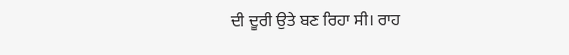ਦੀ ਦੂਰੀ ਉਤੇ ਬਣ ਰਿਹਾ ਸੀ। ਰਾਹ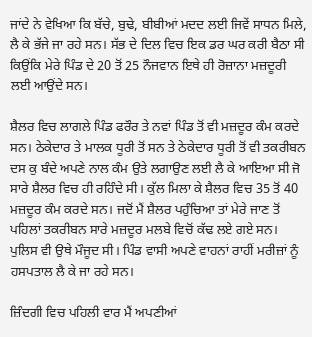ਜਾਂਦੇ ਨੇ ਵੇਖਿਆ ਕਿ ਬੱਚੇ, ਬੁਢੇ, ਬੀਬੀਆਂ ਮਦਦ ਲਈ ਜਿਵੇਂ ਸਾਧਨ ਮਿਲੇ, ਲੈ ਕੇ ਭੱਜੇ ਜਾ ਰਹੇ ਸਨ। ਸੱਭ ਦੇ ਦਿਲ ਵਿਚ ਇਕ ਡਰ ਘਰ ਕਰੀ ਬੈਠਾ ਸੀ ਕਿਉਂਕਿ ਮੇਰੇ ਪਿੰਡ ਦੇ 20 ਤੋਂ 25 ਨੌਜਵਾਨ ਇਥੇ ਹੀ ਰੋਜ਼ਾਨਾ ਮਜ਼ਦੂਰੀ ਲਈ ਆਉਂਦੇ ਸਨ।

ਸ਼ੈਲਰ ਵਿਚ ਲਾਗਲੇ ਪਿੰਡ ਫਰੌਰ ਤੇ ਨਵਾਂ ਪਿੰਡ ਤੋਂ ਵੀ ਮਜ਼ਦੂਰ ਕੰਮ ਕਰਦੇ ਸਨ। ਠੇਕੇਦਾਰ ਤੇ ਮਾਲਕ ਧੂਰੀ ਤੋਂ ਸਨ ਤੇ ਠੇਕੇਦਾਰ ਧੂਰੀ ਤੋਂ ਵੀ ਤਕਰੀਬਨ ਦਸ ਕੁ ਬੰਦੇ ਅਪਣੇ ਨਾਲ ਕੰਮ ਉਤੇ ਲਗਾਉਣ ਲਈ ਲੈ ਕੇ ਆਇਆ ਸੀ ਜੋ ਸਾਰੇ ਸ਼ੈਲਰ ਵਿਚ ਹੀ ਰਹਿੰਦੇ ਸੀ। ਕੁੱਲ ਮਿਲਾ ਕੇ ਸ਼ੈਲਰ ਵਿਚ 35 ਤੋਂ 40 ਮਜ਼ਦੂਰ ਕੰਮ ਕਰਦੇ ਸਨ। ਜਦੋਂ ਮੈਂ ਸ਼ੈਲਰ ਪਹੁੰਚਿਆ ਤਾਂ ਮੇਰੇ ਜਾਣ ਤੋਂ ਪਹਿਲਾਂ ਤਕਰੀਬਨ ਸਾਰੇ ਮਜ਼ਦੂਰ ਮਲਬੇ ਵਿਚੋਂ ਕੱਢ ਲਏ ਗਏ ਸਨ। ਪੁਲਿਸ ਵੀ ਉਥੇ ਮੌਜੂਦ ਸੀ। ਪਿੰਡ ਵਾਸੀ ਅਪਣੇ ਵਾਹਨਾਂ ਰਾਹੀਂ ਮਰੀਜ਼ਾਂ ਨੂੰ ਹਸਪਤਾਲ ਲੈ ਕੇ ਜਾ ਰਹੇ ਸਨ।

ਜ਼ਿੰਦਗੀ ਵਿਚ ਪਹਿਲੀ ਵਾਰ ਮੈਂ ਅਪਣੀਆਂ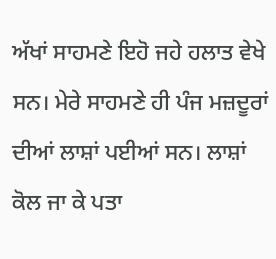ਅੱਖਾਂ ਸਾਹਮਣੇ ਇਹੋ ਜਹੇ ਹਲਾਤ ਵੇਖੇ ਸਨ। ਮੇਰੇ ਸਾਹਮਣੇ ਹੀ ਪੰਜ ਮਜ਼ਦੂਰਾਂ ਦੀਆਂ ਲਾਸ਼ਾਂ ਪਈਆਂ ਸਨ। ਲਾਸ਼ਾਂ ਕੋਲ ਜਾ ਕੇ ਪਤਾ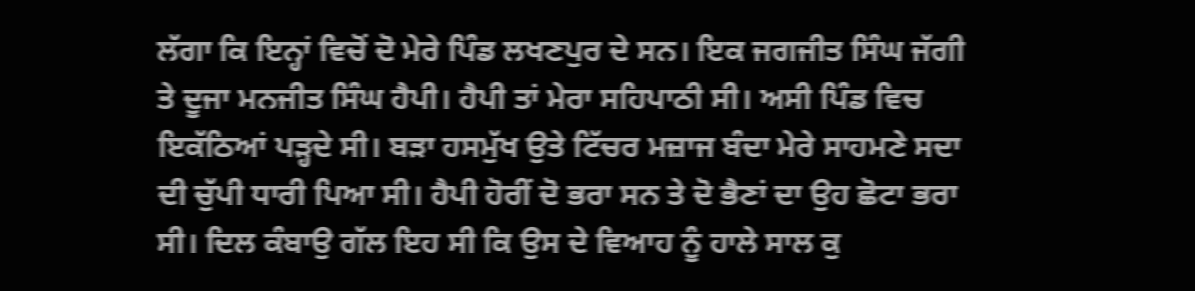ਲੱਗਾ ਕਿ ਇਨ੍ਹਾਂ ਵਿਚੋਂ ਦੋ ਮੇਰੇ ਪਿੰਡ ਲਖਣਪੁਰ ਦੇ ਸਨ। ਇਕ ਜਗਜੀਤ ਸਿੰਘ ਜੱਗੀ ਤੇ ਦੂਜਾ ਮਨਜੀਤ ਸਿੰਘ ਹੈਪੀ। ਹੈਪੀ ਤਾਂ ਮੇਰਾ ਸਹਿਪਾਠੀ ਸੀ। ਅਸੀ ਪਿੰਡ ਵਿਚ ਇਕੱਠਿਆਂ ਪੜ੍ਹਦੇ ਸੀ। ਬੜਾ ਹਸਮੁੱਖ ਉਤੇ ਟਿੱਚਰ ਮਜ਼ਾਜ ਬੰਦਾ ਮੇਰੇ ਸਾਹਮਣੇ ਸਦਾ ਦੀ ਚੁੱਪੀ ਧਾਰੀ ਪਿਆ ਸੀ। ਹੈਪੀ ਹੋਰੀਂ ਦੋ ਭਰਾ ਸਨ ਤੇ ਦੋ ਭੈਣਾਂ ਦਾ ਉਹ ਛੋਟਾ ਭਰਾ ਸੀ। ਦਿਲ ਕੰਬਾਉ ਗੱਲ ਇਹ ਸੀ ਕਿ ਉਸ ਦੇ ਵਿਆਹ ਨੂੰ ਹਾਲੇ ਸਾਲ ਕੁ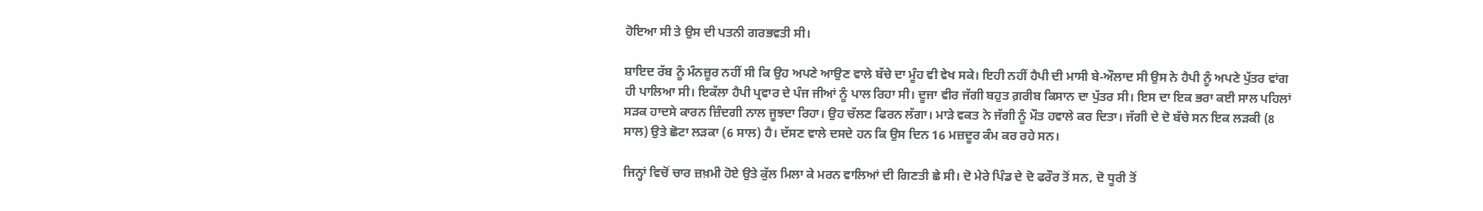ਹੋਇਆ ਸੀ ਤੇ ਉਸ ਦੀ ਪਤਨੀ ਗਰਭਵਤੀ ਸੀ।

ਸ਼ਾਇਦ ਰੱਬ ਨੂੰ ਮੰਨਜ਼ੂਰ ਨਹੀਂ ਸੀ ਕਿ ਉਹ ਅਪਣੇ ਆਉਣ ਵਾਲੇ ਬੱਚੇ ਦਾ ਮੂੰਹ ਵੀ ਵੇਖ ਸਕੇ। ਇਹੀ ਨਹੀਂ ਹੈਪੀ ਦੀ ਮਾਸੀ ਬੇ-ਔਲਾਦ ਸੀ ਉਸ ਨੇ ਹੈਪੀ ਨੂੰ ਅਪਣੇ ਪੁੱਤਰ ਵਾਂਗ ਹੀ ਪਾਲਿਆ ਸੀ। ਇਕੱਲਾ ਹੈਪੀ ਪ੍ਰਵਾਰ ਦੇ ਪੰਜ ਜੀਆਂ ਨੂੰ ਪਾਲ ਰਿਹਾ ਸੀ। ਦੂਜਾ ਵੀਰ ਜੱਗੀ ਬਹੁਤ ਗ਼ਰੀਬ ਕਿਸਾਨ ਦਾ ਪੁੱਤਰ ਸੀ। ਇਸ ਦਾ ਇਕ ਭਰਾ ਕਈ ਸਾਲ ਪਹਿਲਾਂ ਸੜਕ ਹਾਦਸੇ ਕਾਰਨ ਜ਼ਿੰਦਗੀ ਨਾਲ ਜੂਝਦਾ ਰਿਹਾ। ਉਹ ਚੱਲਣ ਫਿਰਨ ਲੱਗਾ। ਮਾੜੇ ਵਕਤ ਨੇ ਜੱਗੀ ਨੂੰ ਮੌਤ ਹਵਾਲੇ ਕਰ ਦਿਤਾ। ਜੱਗੀ ਦੇ ਦੋ ਬੱਚੇ ਸਨ ਇਕ ਲੜਕੀ (8 ਸਾਲ) ਉਤੇ ਛੋਟਾ ਲੜਕਾ (6 ਸਾਲ) ਹੈ। ਦੱਸਣ ਵਾਲੇ ਦਸਦੇ ਹਨ ਕਿ ਉਸ ਦਿਨ 16 ਮਜ਼ਦੂਰ ਕੰਮ ਕਰ ਰਹੇ ਸਨ।

ਜਿਨ੍ਹਾਂ ਵਿਚੋਂ ਚਾਰ ਜ਼ਖ਼ਮੀ ਹੋਏ ਉਤੇ ਕੁੱਲ ਮਿਲਾ ਕੇ ਮਰਨ ਵਾਲਿਆਂ ਦੀ ਗਿਣਤੀ ਛੇ ਸੀ। ਦੋ ਮੇਰੇ ਪਿੰਡ ਦੇ ਦੋ ਫਰੌਰ ਤੋਂ ਸਨ, ਦੋ ਧੂਰੀ ਤੋਂ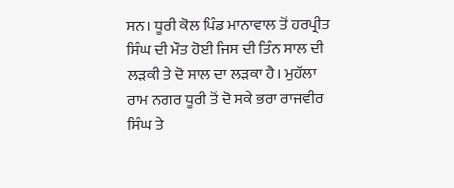ਸਨ। ਧੂਰੀ ਕੋਲ ਪਿੰਡ ਮਾਨਾਵਾਲ ਤੋਂ ਹਰਪ੍ਰੀਤ ਸਿੰਘ ਦੀ ਮੌਤ ਹੋਈ ਜਿਸ ਦੀ ਤਿੰਨ ਸਾਲ ਦੀ ਲੜਕੀ ਤੇ ਦੋ ਸਾਲ ਦਾ ਲੜਕਾ ਹੈ। ਮੁਹੱਲਾ ਰਾਮ ਨਗਰ ਧੂਰੀ ਤੋਂ ਦੋ ਸਕੇ ਭਰਾ ਰਾਜਵੀਰ ਸਿੰਘ ਤੇ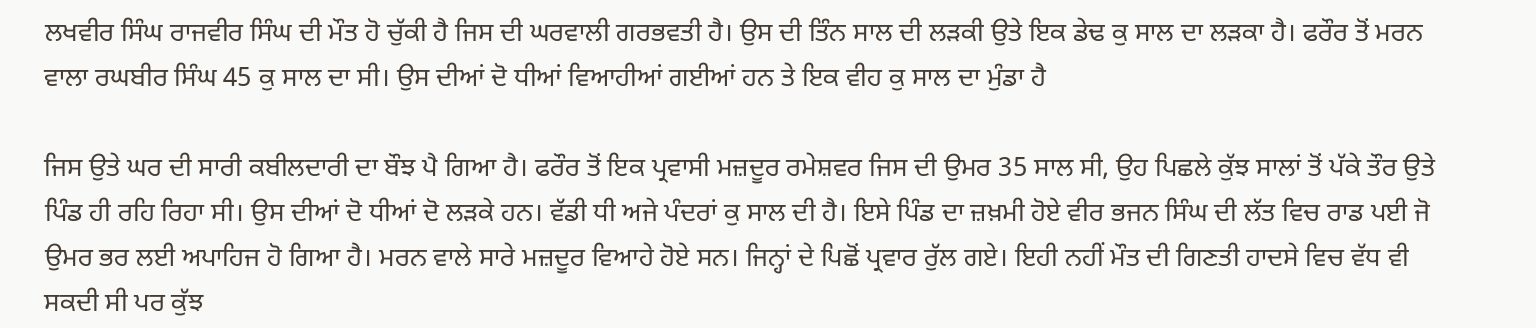ਲਖਵੀਰ ਸਿੰਘ ਰਾਜਵੀਰ ਸਿੰਘ ਦੀ ਮੌਤ ਹੋ ਚੁੱਕੀ ਹੈ ਜਿਸ ਦੀ ਘਰਵਾਲੀ ਗਰਭਵਤੀ ਹੈ। ਉਸ ਦੀ ਤਿੰਨ ਸਾਲ ਦੀ ਲੜਕੀ ਉਤੇ ਇਕ ਡੇਢ ਕੁ ਸਾਲ ਦਾ ਲੜਕਾ ਹੈ। ਫਰੌਰ ਤੋਂ ਮਰਨ ਵਾਲਾ ਰਘਬੀਰ ਸਿੰਘ 45 ਕੁ ਸਾਲ ਦਾ ਸੀ। ਉਸ ਦੀਆਂ ਦੋ ਧੀਆਂ ਵਿਆਹੀਆਂ ਗਈਆਂ ਹਨ ਤੇ ਇਕ ਵੀਹ ਕੁ ਸਾਲ ਦਾ ਮੁੰਡਾ ਹੈ

ਜਿਸ ਉਤੇ ਘਰ ਦੀ ਸਾਰੀ ਕਬੀਲਦਾਰੀ ਦਾ ਬੌਝ ਪੈ ਗਿਆ ਹੈ। ਫਰੌਰ ਤੋਂ ਇਕ ਪ੍ਰਵਾਸੀ ਮਜ਼ਦੂਰ ਰਮੇਸ਼ਵਰ ਜਿਸ ਦੀ ਉਮਰ 35 ਸਾਲ ਸੀ, ਉਹ ਪਿਛਲੇ ਕੁੱਝ ਸਾਲਾਂ ਤੋਂ ਪੱਕੇ ਤੌਰ ਉਤੇ ਪਿੰਡ ਹੀ ਰਹਿ ਰਿਹਾ ਸੀ। ਉਸ ਦੀਆਂ ਦੋ ਧੀਆਂ ਦੋ ਲੜਕੇ ਹਨ। ਵੱਡੀ ਧੀ ਅਜੇ ਪੰਦਰਾਂ ਕੁ ਸਾਲ ਦੀ ਹੈ। ਇਸੇ ਪਿੰਡ ਦਾ ਜ਼ਖ਼ਮੀ ਹੋਏ ਵੀਰ ਭਜਨ ਸਿੰਘ ਦੀ ਲੱਤ ਵਿਚ ਰਾਡ ਪਈ ਜੋ ਉਮਰ ਭਰ ਲਈ ਅਪਾਹਿਜ ਹੋ ਗਿਆ ਹੈ। ਮਰਨ ਵਾਲੇ ਸਾਰੇ ਮਜ਼ਦੂਰ ਵਿਆਹੇ ਹੋਏ ਸਨ। ਜਿਨ੍ਹਾਂ ਦੇ ਪਿਛੋਂ ਪ੍ਰਵਾਰ ਰੁੱਲ ਗਏ। ਇਹੀ ਨਹੀਂ ਮੌਤ ਦੀ ਗਿਣਤੀ ਹਾਦਸੇ ਵਿਚ ਵੱਧ ਵੀ ਸਕਦੀ ਸੀ ਪਰ ਕੁੱਝ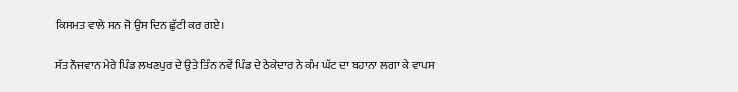ਕਿਸਮਤ ਵਾਲੇ ਸਨ ਜੋ ਉਸ ਦਿਨ ਛੁੱਟੀ ਕਰ ਗਏ।

ਸੱਤ ਨੌਜਵਾਨ ਮੇਰੇ ਪਿੰਡ ਲਖਣਪੁਰ ਦੇ ਉਤੇ ਤਿੰਨ ਨਵੇਂ ਪਿੰਡ ਦੇ ਠੇਕੇਦਾਰ ਨੇ ਕੰਮ ਘੱਟ ਦਾ ਬਹਾਨਾ ਲਗਾ ਕੇ ਵਾਪਸ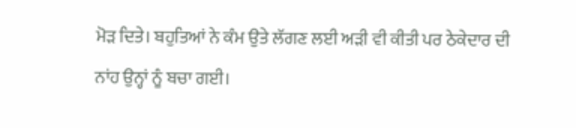ਮੋੜ ਦਿਤੇ। ਬਹੁਤਿਆਂ ਨੇ ਕੰਮ ਉਤੇ ਲੱਗਣ ਲਈ ਅੜੀ ਵੀ ਕੀਤੀ ਪਰ ਠੇਕੇਦਾਰ ਦੀ ਨਾਂਹ ਉਨ੍ਹਾਂ ਨੂੰ ਬਚਾ ਗਈ।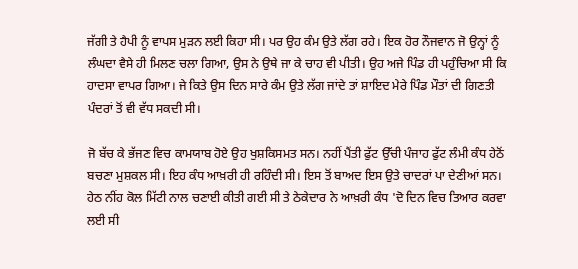ਜੱਗੀ ਤੇ ਹੈਪੀ ਨੂੰ ਵਾਪਸ ਮੁੜਨ ਲਈ ਕਿਹਾ ਸੀ। ਪਰ ਉਹ ਕੰਮ ਉਤੇ ਲੱਗ ਰਹੇ। ਇਕ ਹੋਰ ਨੌਜਵਾਨ ਜੋ ਉਨ੍ਹਾਂ ਨੂੰ ਲੰਘਦਾ ਵੈਸੇ ਹੀ ਮਿਲਣ ਚਲਾ ਗਿਆ, ਉਸ ਨੇ ਉਥੇ ਜਾ ਕੇ ਚਾਹ ਵੀ ਪੀਤੀ। ਉਹ ਅਜੇ ਪਿੰਡ ਹੀ ਪਹੁੰਚਿਆ ਸੀ ਕਿ ਹਾਦਸਾ ਵਾਪਰ ਗਿਆ। ਜੇ ਕਿਤੇ ਉਸ ਦਿਨ ਸਾਰੇ ਕੰਮ ਉਤੇ ਲੱਗ ਜਾਂਦੇ ਤਾਂ ਸ਼ਾਇਦ ਮੇਰੇ ਪਿੰਡ ਮੌਤਾਂ ਦੀ ਗਿਣਤੀ ਪੰਦਰਾਂ ਤੋਂ ਵੀ ਵੱਧ ਸਕਦੀ ਸੀ।

ਜੋ ਬੱਚ ਕੇ ਭੱਜਣ ਵਿਚ ਕਾਮਯਾਬ ਹੋਏ ਉਹ ਖੁਸ਼ਕਿਸਮਤ ਸਨ। ਨਹੀਂ ਪੈਂਤੀ ਫੁੱਟ ਉੱਚੀ ਪੰਜਾਹ ਫੁੱਟ ਲੰਮੀ ਕੰਧ ਹੇਠੋਂ ਬਚਣਾ ਮੁਸ਼ਕਲ ਸੀ। ਇਹ ਕੰਧ ਆਖ਼ਰੀ ਹੀ ਰਹਿੰਦੀ ਸੀ। ਇਸ ਤੋਂ ਬਾਅਦ ਇਸ ਉਤੇ ਚਾਦਰਾਂ ਪਾ ਦੇਣੀਆਂ ਸਨ। ਹੇਠ ਨੀਂਹ ਕੋਲ ਮਿੱਟੀ ਨਾਲ ਚਣਾਈ ਕੀਤੀ ਗਈ ਸੀ ਤੇ ਠੇਕੇਦਾਰ ਨੇ ਆਖ਼ਰੀ ਕੰਧ 'ਦੋ ਦਿਨ ਵਿਚ ਤਿਆਰ ਕਰਵਾ ਲਈ ਸੀ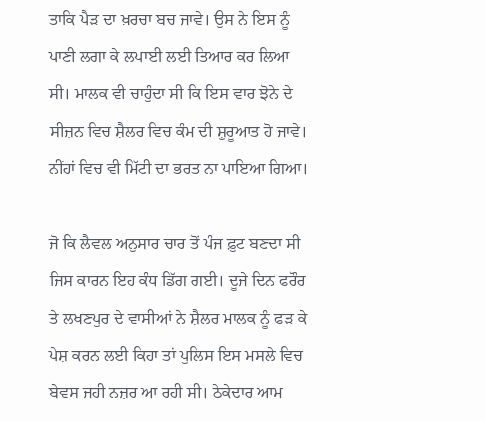ਤਾਕਿ ਪੈੜ ਦਾ ਖ਼ਰਚਾ ਬਚ ਜਾਵੇ। ਉਸ ਨੇ ਇਸ ਨੂੰ ਪਾਣੀ ਲਗਾ ਕੇ ਲਪਾਈ ਲਈ ਤਿਆਰ ਕਰ ਲਿਆ ਸੀ। ਮਾਲਕ ਵੀ ਚਾਹੁੰਦਾ ਸੀ ਕਿ ਇਸ ਵਾਰ ਝੋਨੇ ਦੇ ਸੀਜ਼ਨ ਵਿਚ ਸ਼ੈਲਰ ਵਿਚ ਕੰਮ ਦੀ ਸ਼ੁਰੂਆਤ ਹੋ ਜਾਵੇ। ਨੀਂਹਾਂ ਵਿਚ ਵੀ ਮਿੱਟੀ ਦਾ ਭਰਤ ਨਾ ਪਾਇਆ ਗਿਆ।

ਜੋ ਕਿ ਲੈਵਲ ਅਨੁਸਾਰ ਚਾਰ ਤੋਂ ਪੰਜ ਫ਼ੁਟ ਬਣਦਾ ਸੀ ਜਿਸ ਕਾਰਨ ਇਹ ਕੰਧ ਡਿੱਗ ਗਈ। ਦੂਜੇ ਦਿਨ ਫਰੌਰ ਤੇ ਲਖਣਪੁਰ ਦੇ ਵਾਸੀਆਂ ਨੇ ਸ਼ੈਲਰ ਮਾਲਕ ਨੂੰ ਫੜ ਕੇ ਪੇਸ਼ ਕਰਨ ਲਈ ਕਿਹਾ ਤਾਂ ਪੁਲਿਸ ਇਸ ਮਸਲੇ ਵਿਚ ਬੇਵਸ ਜਹੀ ਨਜ਼ਰ ਆ ਰਹੀ ਸੀ। ਠੇਕੇਦਾਰ ਆਮ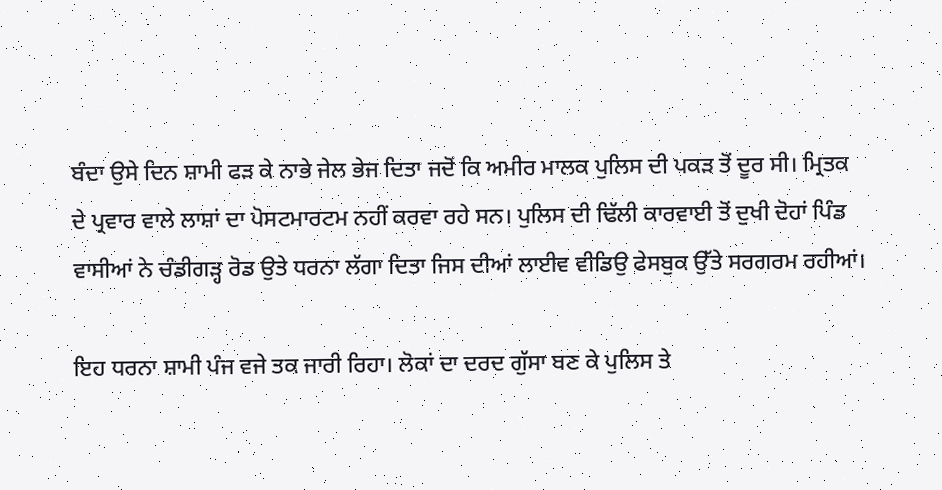ਬੰਦਾ ਉਸੇ ਦਿਨ ਸ਼ਾਮੀ ਫੜ ਕੇ ਨਾਭੇ ਜੇਲ ਭੇਜ ਦਿਤਾ ਜਦੋਂ ਕਿ ਅਮੀਰ ਮਾਲਕ ਪੁਲਿਸ ਦੀ ਪਕੜ ਤੋਂ ਦੂਰ ਸੀ। ਮ੍ਰਿਤਕ ਦੇ ਪ੍ਰਵਾਰ ਵਾਲੇ ਲਾਸ਼ਾਂ ਦਾ ਪੋਸਟਮਾਰਟਮ ਨਹੀਂ ਕਰਵਾ ਰਹੇ ਸਨ। ਪੁਲਿਸ ਦੀ ਢਿੱਲੀ ਕਾਰਵਾਈ ਤੋਂ ਦੁਖੀ ਦੋਹਾਂ ਪਿੰਡ ਵਾਸੀਆਂ ਨੇ ਚੰਡੀਗੜ੍ਹ ਰੋਡ ਉਤੇ ਧਰਨਾ ਲੱਗਾ ਦਿਤਾ ਜਿਸ ਦੀਆਂ ਲਾਈਵ ਵੀਡਿਉ ਫੇਸਬੁਕ ਉੱਤੇ ਸਰਗਰਮ ਰਹੀਆਂ।

ਇਹ ਧਰਨਾ ਸ਼ਾਮੀ ਪੰਜ ਵਜੇ ਤਕ ਜਾਰੀ ਰਿਹਾ। ਲੋਕਾਂ ਦਾ ਦਰਦ ਗੁੱਸਾ ਬਣ ਕੇ ਪੁਲਿਸ ਤੇ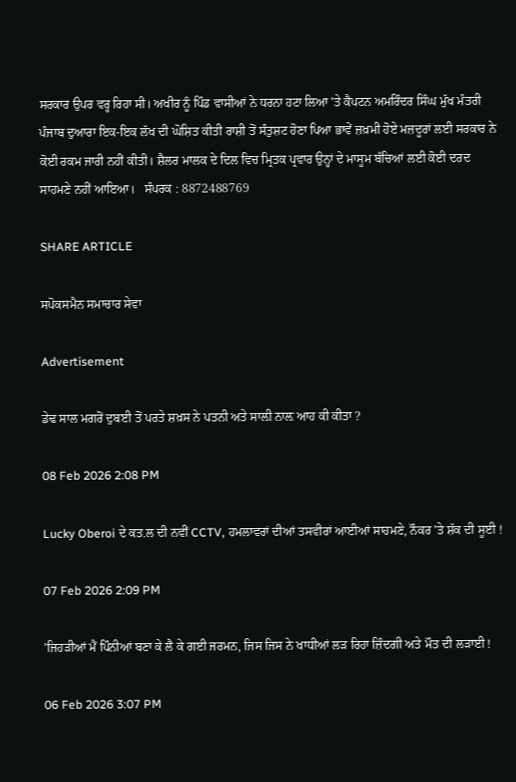ਸਰਕਾਰ ਉਪਰ ਵਰ੍ਹ ਰਿਹਾ ਸੀ। ਅਖੀਰ ਨੂੰ ਪਿੰਡ ਵਾਸੀਆਂ ਨੇ ਧਰਨਾ ਹਟਾ ਲਿਆ 'ਤੇ ਕੈਪਟਨ ਅਮਰਿੰਦਰ ਸਿੰਘ ਮੁੱਖ ਮੰਤਰੀ ਪੰਜਾਬ ਦੁਆਰਾ ਇਕ-ਇਕ ਲੱਖ ਦੀ ਘੋਸ਼ਿਤ ਕੀਤੀ ਰਾਸ਼ੀ ਤੋਂ ਸੰਤੁਸ਼ਟ ਹੋਣਾ ਪਿਆ ਭਾਵੇਂ ਜ਼ਖ਼ਮੀ ਹੋਏ ਮਜ਼ਦੂਰਾਂ ਲਈ ਸਰਕਾਰ ਨੇ ਕੋਈ ਰਕਮ ਜਾਰੀ ਨਹੀਂ ਕੀਤੀ। ਸ਼ੈਲਰ ਮਾਲਕ ਦੇ ਦਿਲ ਵਿਚ ਮ੍ਰਿਤਕ ਪ੍ਰਵਾਰ ਉਨ੍ਹਾਂ ਦੇ ਮਾਸੂਮ ਬੱਚਿਆਂ ਲਈ ਕੋਈ ਦਰਦ ਸਾਹਮਣੇ ਨਹੀਂ ਆਇਆ।   ਸੰਪਰਕ : 8872488769

SHARE ARTICLE

ਸਪੋਕਸਮੈਨ ਸਮਾਚਾਰ ਸੇਵਾ

Advertisement

ਡੇਢ ਸਾਲ ਮਗਰੋਂ ਦੁਬਈ ਤੋਂ ਪਰਤੇ ਸ਼ਖ਼ਸ ਨੇ ਪਤਨੀ ਅਤੇ ਸਾਲ਼ੀ ਨਾਲ਼ ਆਹ ਕੀ ਕੀਤਾ ?

08 Feb 2026 2:08 PM

Lucky Oberoi ਦੇ ਕਤ.ਲ ਦੀ ਨਵੀਂ CCTV, ਹਮਲਾਵਰਾਂ ਦੀਆਂ ਤਸਵੀਰਾਂ ਆਈਆਂ ਸਾਹਮਣੇ, ਨੌਕਰ 'ਤੇ ਸ਼ੱਕ ਦੀ ਸੂਈ !

07 Feb 2026 2:09 PM

'ਜਿਹੜੀਆਂ ਮੈਂ ਪਿੰਨੀਆਂ ਬਣਾ ਕੇ ਲੈ ਕੇ ਗਈ ਜਰਮਨ, ਜਿਸ ਜਿਸ ਨੇ ਖਾਧੀਆਂ ਲੜ ਰਿਹਾ ਜ਼ਿੰਦਗੀ ਅਤੇ ਮੌਤ ਦੀ ਲੜਾਈ !

06 Feb 2026 3:07 PM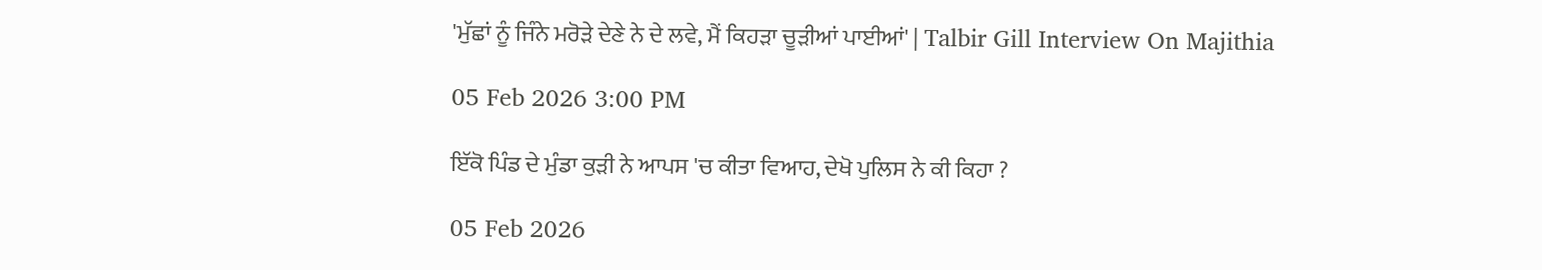'ਮੁੱਛਾਂ ਨੂੰ ਜਿੰਨੇ ਮਰੋੜੇ ਦੇਣੇ ਨੇ ਦੇ ਲਵੇ, ਮੈਂ ਕਿਹੜਾ ਚੂੜੀਆਂ ਪਾਈਆਂ' | Talbir Gill Interview On Majithia

05 Feb 2026 3:00 PM

ਇੱਕੋ ਪਿੰਡ ਦੇ ਮੁੰਡਾ ਕੁੜੀ ਨੇ ਆਪਸ 'ਚ ਕੀਤਾ ਵਿਆਹ, ਦੇਖੋ ਪੁਲਿਸ ਨੇ ਕੀ ਕਿਹਾ ?

05 Feb 2026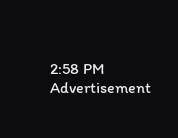2:58 PM
Advertisement